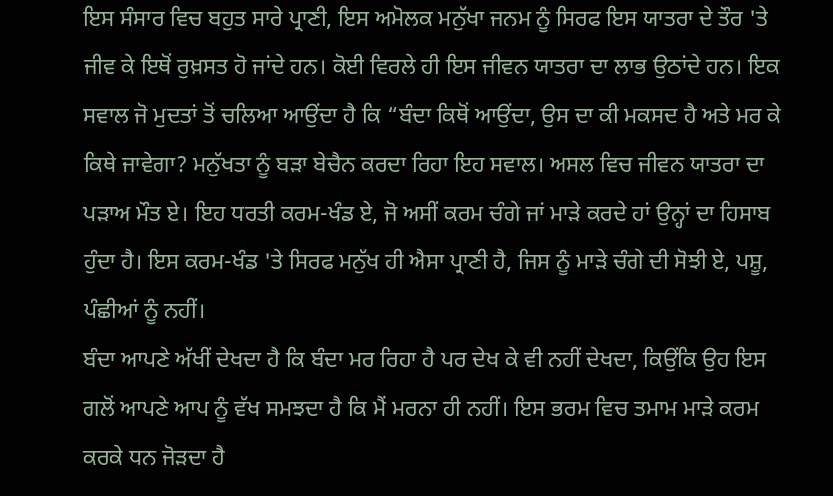ਇਸ ਸੰਸਾਰ ਵਿਚ ਬਹੁਤ ਸਾਰੇ ਪ੍ਰਾਣੀ, ਇਸ ਅਮੋਲਕ ਮਨੁੱਖਾ ਜਨਮ ਨੂੰ ਸਿਰਫ ਇਸ ਯਾਤਰਾ ਦੇ ਤੌਰ 'ਤੇ ਜੀਵ ਕੇ ਇਥੋਂ ਰੁਖ਼ਸਤ ਹੋ ਜਾਂਦੇ ਹਨ। ਕੋਈ ਵਿਰਲੇ ਹੀ ਇਸ ਜੀਵਨ ਯਾਤਰਾ ਦਾ ਲਾਭ ਉਠਾਂਦੇ ਹਨ। ਇਕ ਸਵਾਲ ਜੋ ਮੁਦਤਾਂ ਤੋਂ ਚਲਿਆ ਆਉਂਦਾ ਹੈ ਕਿ “ਬੰਦਾ ਕਿਥੋਂ ਆਉਂਦਾ, ਉਸ ਦਾ ਕੀ ਮਕਸਦ ਹੈ ਅਤੇ ਮਰ ਕੇ ਕਿਥੇ ਜਾਵੇਗਾ? ਮਨੁੱਖਤਾ ਨੂੰ ਬੜਾ ਬੇਚੈਨ ਕਰਦਾ ਰਿਹਾ ਇਹ ਸਵਾਲ। ਅਸਲ ਵਿਚ ਜੀਵਨ ਯਾਤਰਾ ਦਾ ਪੜਾਅ ਮੌਤ ਏ। ਇਹ ਧਰਤੀ ਕਰਮ-ਖੰਡ ਏ, ਜੋ ਅਸੀਂ ਕਰਮ ਚੰਗੇ ਜਾਂ ਮਾੜੇ ਕਰਦੇ ਹਾਂ ਉਨ੍ਹਾਂ ਦਾ ਹਿਸਾਬ ਹੁੰਦਾ ਹੈ। ਇਸ ਕਰਮ-ਖੰਡ 'ਤੇ ਸਿਰਫ ਮਨੁੱਖ ਹੀ ਐਸਾ ਪ੍ਰਾਣੀ ਹੈ, ਜਿਸ ਨੂੰ ਮਾੜੇ ਚੰਗੇ ਦੀ ਸੋਝੀ ਏ, ਪਸ਼ੂ, ਪੰਛੀਆਂ ਨੂੰ ਨਹੀਂ।
ਬੰਦਾ ਆਪਣੇ ਅੱਖੀਂ ਦੇਖਦਾ ਹੈ ਕਿ ਬੰਦਾ ਮਰ ਰਿਹਾ ਹੈ ਪਰ ਦੇਖ ਕੇ ਵੀ ਨਹੀਂ ਦੇਖਦਾ, ਕਿਉਂਕਿ ਉਹ ਇਸ ਗਲੋਂ ਆਪਣੇ ਆਪ ਨੂੰ ਵੱਖ ਸਮਝਦਾ ਹੈ ਕਿ ਮੈਂ ਮਰਨਾ ਹੀ ਨਹੀਂ। ਇਸ ਭਰਮ ਵਿਚ ਤਮਾਮ ਮਾੜੇ ਕਰਮ ਕਰਕੇ ਧਨ ਜੋੜਦਾ ਹੈ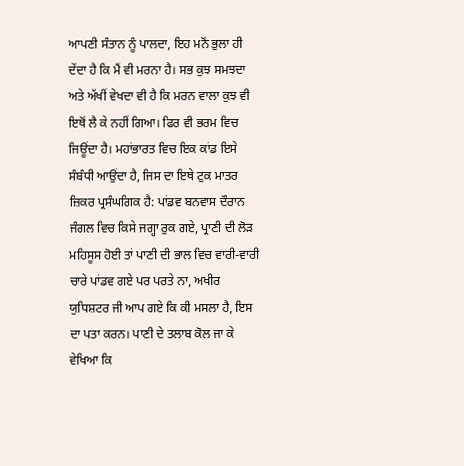ਆਪਣੀ ਸੰਤਾਨ ਨੂੰ ਪਾਲਦਾ, ਇਹ ਮਨੋਂ ਭੁਲਾ ਹੀ ਦੇਂਦਾ ਹੈ ਕਿ ਮੈਂ ਵੀ ਮਰਨਾ ਹੈ। ਸਭ ਕੁਝ ਸਮਝਦਾ ਅਤੇ ਅੱਖੀਂ ਵੇਖਦਾ ਵੀ ਹੈ ਕਿ ਮਰਨ ਵਾਲਾ ਕੁਝ ਵੀ ਇਥੋਂ ਲੈ ਕੇ ਨਹੀਂ ਗਿਆ। ਫਿਰ ਵੀ ਭਰਮ ਵਿਚ ਜਿਊਂਦਾ ਹੈ। ਮਹਾਂਭਾਰਤ ਵਿਚ ਇਕ ਕਾਂਡ ਇਸੇ ਸੰਬੰਧੀ ਆਉਂਦਾ ਹੈ, ਜਿਸ ਦਾ ਇਥੇ ਟੁਕ ਮਾਤਰ ਜ਼ਿਕਰ ਪ੍ਰਸੰਘਗਿਕ ਹੈ: ਪਾਂਡਵ ਬਨਵਾਸ ਦੌਰਾਨ ਜੰਗਲ ਵਿਚ ਕਿਸੇ ਜਗ੍ਹਾ ਰੁਕ ਗਏ, ਪ੍ਰਾਣੀ ਦੀ ਲੋੜ ਮਹਿਸੂਸ ਹੋਈ ਤਾਂ ਪਾਣੀ ਦੀ ਭਾਲ ਵਿਚ ਵਾਰੀ-ਵਾਰੀ ਚਾਰੇ ਪਾਂਡਵ ਗਏ ਪਰ ਪਰਤੇ ਨਾ, ਅਖੀਰ ਯੁਧਿਸ਼ਟਰ ਜੀ ਆਪ ਗਏ ਕਿ ਕੀ ਮਸਲਾ ਹੈ, ਇਸ ਦਾ ਪਤਾ ਕਰਨ। ਪਾਣੀ ਦੇ ਤਲਾਬ ਕੋਲ ਜਾ ਕੇ ਵੇਖਿਆ ਕਿ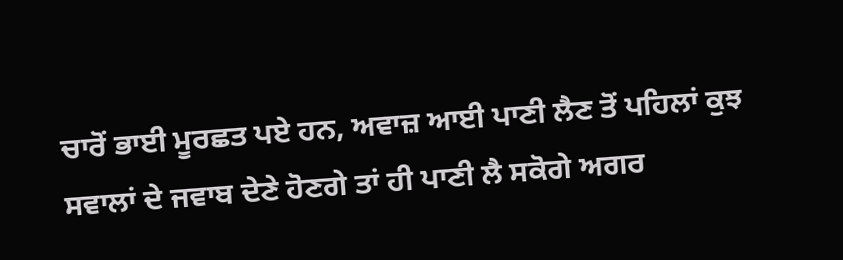ਚਾਰੋਂ ਭਾਈ ਮੂਰਛਤ ਪਏ ਹਨ, ਅਵਾਜ਼ ਆਈ ਪਾਣੀ ਲੈਣ ਤੋਂ ਪਹਿਲਾਂ ਕੁਝ ਸਵਾਲਾਂ ਦੇ ਜਵਾਬ ਦੇਣੇ ਹੋਣਗੇ ਤਾਂ ਹੀ ਪਾਣੀ ਲੈ ਸਕੋਗੇ ਅਗਰ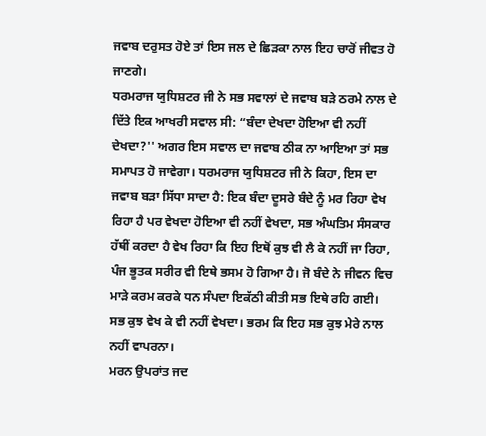ਜਵਾਬ ਦਰੁਸਤ ਹੋਏ ਤਾਂ ਇਸ ਜਲ ਦੇ ਛਿੜਕਾ ਨਾਲ ਇਹ ਚਾਰੋਂ ਜੀਵਤ ਹੋ ਜਾਣਗੇ।
ਧਰਮਰਾਜ ਯੁਧਿਸ਼ਟਰ ਜੀ ਨੇ ਸਭ ਸਵਾਲਾਂ ਦੇ ਜਵਾਬ ਬੜੇ ਠਰਮੇ ਨਾਲ ਦੇ ਦਿੱਤੇ ਇਕ ਆਖਰੀ ਸਵਾਲ ਸੀ: “ਬੰਦਾ ਦੇਖਦਾ ਹੋਇਆ ਵੀ ਨਹੀਂ ਦੇਖਦਾ?'' ਅਗਰ ਇਸ ਸਵਾਲ ਦਾ ਜਵਾਬ ਠੀਕ ਨਾ ਆਇਆ ਤਾਂ ਸਭ ਸਮਾਪਤ ਹੋ ਜਾਵੇਗਾ। ਧਰਮਰਾਜ ਯੁਧਿਸ਼ਟਰ ਜੀ ਨੇ ਕਿਹਾ, ਇਸ ਦਾ ਜਵਾਬ ਬੜਾ ਸਿੱਧਾ ਸਾਦਾ ਹੈ: ਇਕ ਬੰਦਾ ਦੂਸਰੇ ਬੰਦੇ ਨੂੰ ਮਰ ਰਿਹਾ ਵੇਖ ਰਿਹਾ ਹੈ ਪਰ ਵੇਖਦਾ ਹੋਇਆ ਵੀ ਨਹੀਂ ਵੇਖਦਾ, ਸਭ ਅੰਘਤਿਮ ਸੰਸਕਾਰ ਹੱਥੀਂ ਕਰਦਾ ਹੈ ਵੇਖ ਰਿਹਾ ਕਿ ਇਹ ਇਥੋਂ ਕੁਝ ਵੀ ਲੈ ਕੇ ਨਹੀਂ ਜਾ ਰਿਹਾ, ਪੰਜ ਭੂਤਕ ਸਰੀਰ ਵੀ ਇਥੇ ਭਸਮ ਹੋ ਗਿਆ ਹੈ। ਜੋ ਬੰਦੇ ਨੇ ਜੀਵਨ ਵਿਚ ਮਾੜੇ ਕਰਮ ਕਰਕੇ ਧਨ ਸੰਪਦਾ ਇਕੱਠੀ ਕੀਤੀ ਸਭ ਇਥੇ ਰਹਿ ਗਈ। ਸਭ ਕੁਝ ਵੇਖ ਕੇ ਵੀ ਨਹੀਂ ਵੇਖਦਾ। ਭਰਮ ਕਿ ਇਹ ਸਭ ਕੁਝ ਮੇਰੇ ਨਾਲ ਨਹੀਂ ਵਾਪਰਨਾ।
ਮਰਨ ਉਪਰਾਂਤ ਜਦ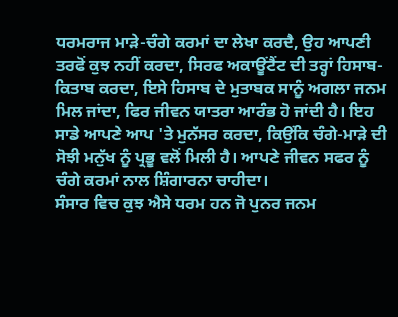ਧਰਮਰਾਜ ਮਾੜੇ-ਚੰਗੇ ਕਰਮਾਂ ਦਾ ਲੇਖਾ ਕਰਦੈ, ਉਹ ਆਪਣੀ ਤਰਫੋਂ ਕੁਝ ਨਹੀਂ ਕਰਦਾ, ਸਿਰਫ ਅਕਾਊਂਟੈਂਟ ਦੀ ਤਰ੍ਹਾਂ ਹਿਸਾਬ-ਕਿਤਾਬ ਕਰਦਾ, ਇਸੇ ਹਿਸਾਬ ਦੇ ਮੁਤਾਬਕ ਸਾਨੂੰ ਅਗਲਾ ਜਨਮ ਮਿਲ ਜਾਂਦਾ, ਫਿਰ ਜੀਵਨ ਯਾਤਰਾ ਆਰੰਭ ਹੋ ਜਾਂਦੀ ਹੈ। ਇਹ ਸਾਡੇ ਆਪਣੇ ਆਪ 'ਤੇ ਮੁਨੱਸਰ ਕਰਦਾ, ਕਿਉਂਕਿ ਚੰਗੇ-ਮਾੜੇ ਦੀ ਸੋਝੀ ਮਨੁੱਖ ਨੂੰ ਪ੍ਰਭੂ ਵਲੋਂ ਮਿਲੀ ਹੈ। ਆਪਣੇ ਜੀਵਨ ਸਫਰ ਨੂੰ ਚੰਗੇ ਕਰਮਾਂ ਨਾਲ ਸ਼ਿੰਗਾਰਨਾ ਚਾਹੀਦਾ।
ਸੰਸਾਰ ਵਿਚ ਕੁਝ ਐਸੇ ਧਰਮ ਹਨ ਜੋ ਪੁਨਰ ਜਨਮ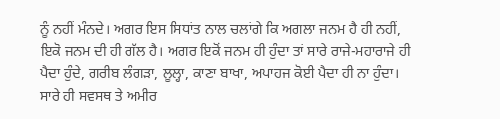ਨੂੰ ਨਹੀਂ ਮੰਨਦੇ। ਅਗਰ ਇਸ ਸਿਧਾਂਤ ਨਾਲ ਚਲਾਂਗੇ ਕਿ ਅਗਲਾ ਜਨਮ ਹੈ ਹੀ ਨਹੀਂ, ਇਕੋ ਜਨਮ ਦੀ ਹੀ ਗੱਲ ਹੈ। ਅਗਰ ਇਕੋਂ ਜਨਮ ਹੀ ਹੁੰਦਾ ਤਾਂ ਸਾਰੇ ਰਾਜੇ-ਮਹਾਰਾਜੇ ਹੀ ਪੈਦਾ ਹੁੰਦੇ, ਗਰੀਬ ਲੰਗੜਾ, ਲੂਲ੍ਹਾ, ਕਾਣਾ ਬਾਖਾ, ਅਪਾਹਜ ਕੋਈ ਪੈਦਾ ਹੀ ਨਾ ਹੁੰਦਾ। ਸਾਰੇ ਹੀ ਸਵਸਥ ਤੇ ਅਮੀਰ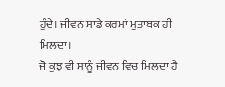ਹੁੰਦੇ। ਜੀਵਨ ਸਾਡੇ ਕਰਮਾਂ ਮੁਤਾਬਕ ਹੀ ਮਿਲਦਾ।
ਜੋ ਕੁਝ ਵੀ ਸਾਨੂੰ ਜੀਵਨ ਵਿਚ ਮਿਲਦਾ ਹੈ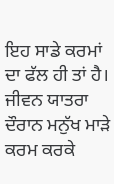ਇਹ ਸਾਡੇ ਕਰਮਾਂ ਦਾ ਫੱਲ ਹੀ ਤਾਂ ਹੈ। ਜੀਵਨ ਯਾਤਰਾ ਦੌਰਾਨ ਮਨੁੱਖ ਮਾੜੇ ਕਰਮ ਕਰਕੇ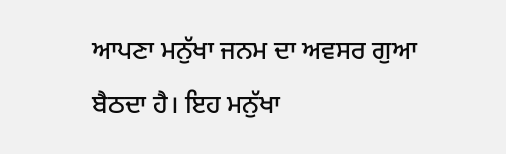ਆਪਣਾ ਮਨੁੱਖਾ ਜਨਮ ਦਾ ਅਵਸਰ ਗੁਆ ਬੈਠਦਾ ਹੈ। ਇਹ ਮਨੁੱਖਾ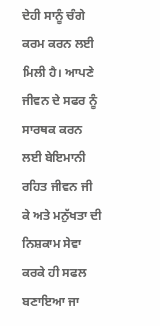ਦੇਹੀ ਸਾਨੂੰ ਚੰਗੇ ਕਰਮ ਕਰਨ ਲਈ ਮਿਲੀ ਹੈ। ਆਪਣੇ ਜੀਵਨ ਦੇ ਸਫਰ ਨੂੰ ਸਾਰਥਕ ਕਰਨ ਲਈ ਬੇਇਮਾਨੀ ਰਹਿਤ ਜੀਵਨ ਜੀ ਕੇ ਅਤੇ ਮਨੁੱਖਤਾ ਦੀ ਨਿਸ਼ਕਾਮ ਸੇਵਾ ਕਰਕੇ ਹੀ ਸਫਲ ਬਣਾਇਆ ਜਾ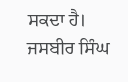ਸਕਦਾ ਹੈ।
ਜਸਬੀਰ ਸਿੰਘ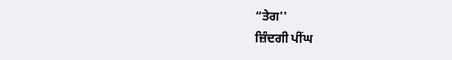“ਤੇਗ''
ਜ਼ਿੰਦਗੀ ਪੀਂਘ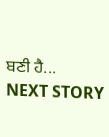ਬਣੀ ਹੈ...
NEXT STORY